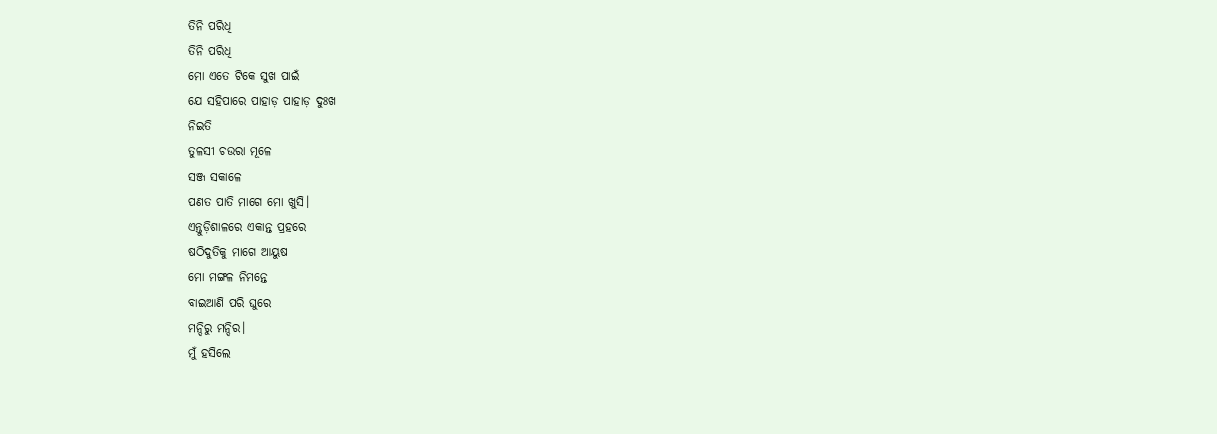ତିନି ପରିଧି
ତିନି ପରିଧି
ମୋ ଏତେ ଟିକେ ସୁଖ ପାଇଁ
ଯେ ସହିପାରେ ପାହାଡ଼ ପାହାଡ଼ ଦୁଃଖ
ନିଇତି
ତୁଳସୀ ଚଉରା ମୂଳେ
ସଞ୍ଜ ସକାଳେ
ପଣତ ପାତି ମାଗେ ମୋ ଖୁସି।
ଏନ୍ତୁଡ଼ିଶାଳରେ ଏକାନ୍ତ ପ୍ରହରେ
ଷଠିଦୁତିକୁ ମାଗେ ଆୟୁଷ
ମୋ ମଙ୍ଗଳ ନିମନ୍ତେ
ବାଇଆଣି ପରି ଘୁରେ
ମନ୍ଦିରୁ ମନ୍ଦିର।
ମୁଁ ହସିଲେ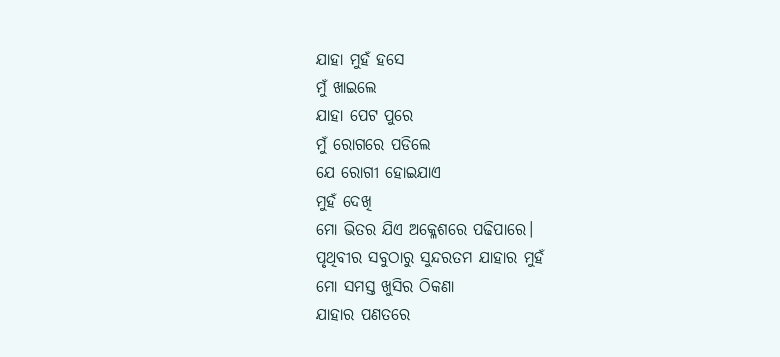ଯାହା ମୁହଁ ହସେ
ମୁଁ ଖାଇଲେ
ଯାହା ପେଟ ପୁରେ
ମୁଁ ରୋଗରେ ପଡିଲେ
ଯେ ରୋଗୀ ହୋଇଯାଏ
ମୁହଁ ଦେଖି
ମୋ ଭିତର ଯିଏ ଅକ୍ଳେଶରେ ପଢିପାରେ।
ପୃଥିବୀର ସବୁଠାରୁ ସୁନ୍ଦରତମ ଯାହାର ମୁହଁ
ମୋ ସମସ୍ତ ଖୁସିର ଠିକଣା
ଯାହାର ପଣତରେ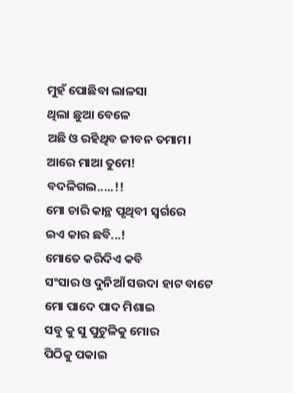ମୁହଁ ପୋଛିବା ଲାଳସା
ଥିଲା ଛୁଆ ବେଳେ
ଅଛି ଓ ରହିଥିବ ଜୀବନ ତମାମ।
ଆରେ ମାଆ ତୁମେ!
ବଦଳିଗଲ.....!!
ମୋ ଚାରି କାନ୍ଥ ପୃଥିବୀ ସ୍ଵର୍ଗରେ
ଇଏ କାର ଛବି...!
ମୋତେ କରିଦିଏ କବି
ସଂସାର ଓ ଦୁନିଆଁ ସଉଦା ହାଟ ବାଟେ
ମୋ ପାଦେ ପାଦ ମିଶାଇ
ସବୁ କୁ ସୁ ପୁଟୁଳିକୁ ମୋର
ପିଠିକୁ ପକାଇ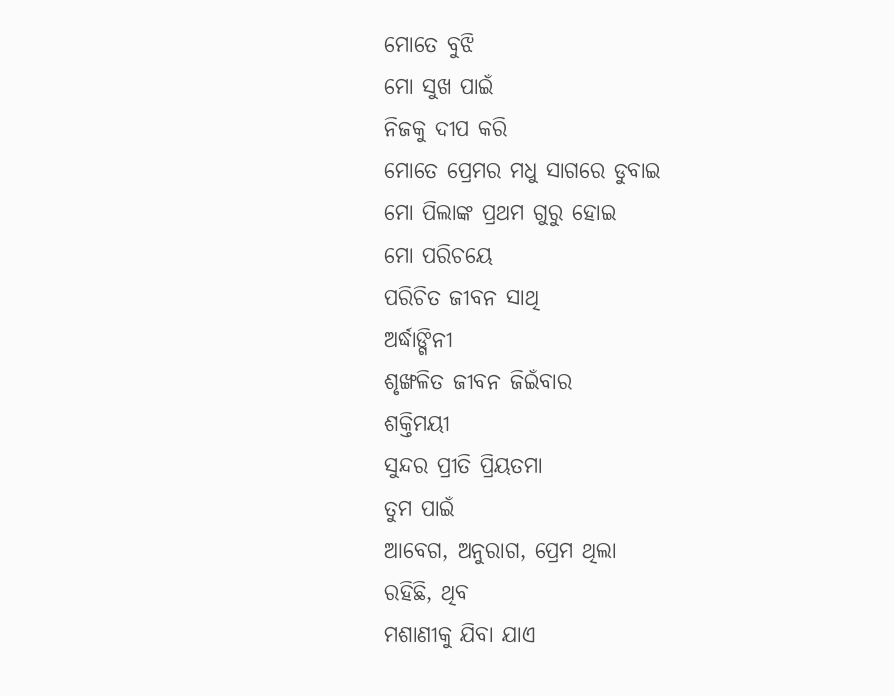ମୋତେ ବୁଝି
ମୋ ସୁଖ ପାଇଁ
ନିଜକୁ ଦୀପ କରି
ମୋତେ ପ୍ରେମର ମଧୁ ସାଗରେ ଡୁବାଇ
ମୋ ପିଲାଙ୍କ ପ୍ରଥମ ଗୁରୁ ହୋଇ
ମୋ ପରିଚୟେ
ପରିଚିତ ଜୀବନ ସାଥି
ଅର୍ଦ୍ଧାଙ୍ଗିନୀ
ଶୃଙ୍ଖଳିତ ଜୀବନ ଜିଇଁବାର
ଶକ୍ତିମୟୀ
ସୁନ୍ଦର ପ୍ରୀତି ପ୍ରିୟତମା
ତୁମ ପାଇଁ
ଆବେଗ, ଅନୁରାଗ, ପ୍ରେମ ଥିଲା
ରହିଛି, ଥିବ
ମଶାଣୀକୁ ଯିବା ଯାଏ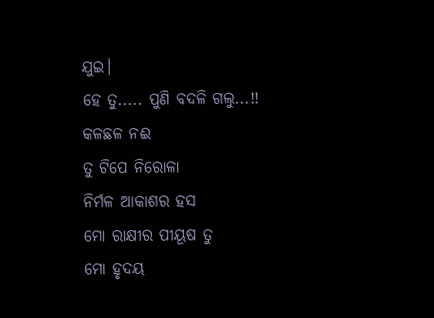ଯୁଇ।
ହେ ତୁ..... ପୁଣି ବଦଳି ଗଲୁ...!!
କଳଛଳ ନଈ
ତୁ ଟିପେ ନିରୋଳା
ନିର୍ମଳ ଆକାଶର ହସ
ମୋ ରାକ୍ଷୀର ପୀୟୂଷ ତୁ
ମୋ ହୃଦୟ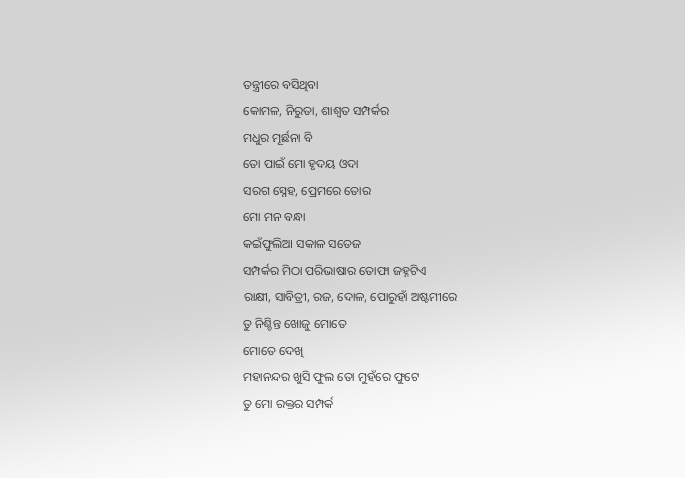ତନ୍ତ୍ରୀରେ ବସିଥିବା
କୋମଳ, ନିରୁତା, ଶାଶ୍ୱତ ସମ୍ପର୍କର
ମଧୁର ମୂର୍ଛନା ବି
ତୋ ପାଇଁ ମୋ ହୃଦୟ ଓଦା
ସରଗ ସ୍ନେହ, ପ୍ରେମରେ ତୋର
ମୋ ମନ ବନ୍ଧା
କଇଁଫୁଲିଆ ସକାଳ ସତେଜ
ସମ୍ପର୍କର ମିଠା ପରିଭାଷାର ତୋଫା ଜହ୍ନଟିଏ
ରାକ୍ଷୀ, ସାବିତ୍ରୀ, ରଜ, ଦୋଳ, ପୋରୁହାଁ ଅଷ୍ଟମୀରେ
ତୁ ନିଶ୍ଚିନ୍ତ ଖୋଜୁ ମୋତେ
ମୋତେ ଦେଖି
ମହାନନ୍ଦର ଖୁସି ଫୁଲ ତୋ ମୁହଁରେ ଫୁଟେ
ତୁ ମୋ ରକ୍ତର ସମ୍ପର୍କ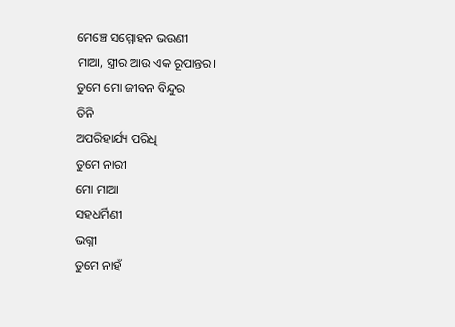ମେଞ୍ଚେ ସମ୍ମୋହନ ଭଉଣୀ
ମାଆ, ସ୍ତ୍ରୀର ଆଉ ଏକ ରୂପାନ୍ତର।
ତୁମେ ମୋ ଜୀବନ ବିନ୍ଦୁର
ତିନି
ଅପରିହାର୍ଯ୍ୟ ପରିଧି
ତୁମେ ନାରୀ
ମୋ ମାଆ
ସହଧର୍ମିଣୀ
ଭଗ୍ନୀ
ତୁମେ ନାହଁ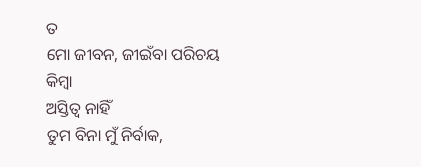ତ
ମୋ ଜୀବନ, ଜୀଇଁବା ପରିଚୟ
କିମ୍ବା
ଅସ୍ତିତ୍ୱ ନାହିଁ
ତୁମ ବିନା ମୁଁ ନିର୍ବାକ,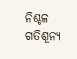ନିଶ୍ଚଳ
ଗତିଶୂନ୍ୟ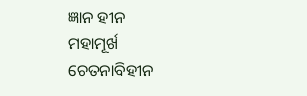ଜ୍ଞାନ ହୀନ
ମହାମୂର୍ଖ
ଚେତନାବିହୀନ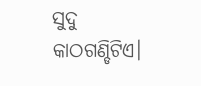ସୁଦୁ କାଠଗଣ୍ଡିଟିଏ।